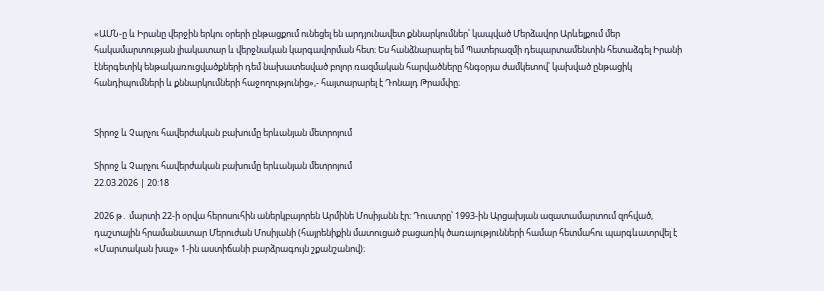«ԱՄՆ-ը և Իրանը վերջին երկու օրերի ընթացքում ունեցել են արդյունավետ քննարկումներ՝ կապված Մերձավոր Արևելքում մեր հակամարտության լիակատար և վերջնական կարգավորման հետ։ Ես հանձնարարել եմ Պատերազմի դեպարտամենտին հետաձգել Իրանի էներգետիկ ենթակառուցվածքների դեմ նախատեսված բոլոր ռազմական հարվածները հնգօրյա ժամկետով՝ կախված ընթացիկ հանդիպումների և քննարկումների հաջողությունից»,- հայտարարել է Դոնալդ Թրամփը։


Տիրոջ և Չարչու հավերժական բախումը երևանյան մետրոյում

Տիրոջ և Չարչու հավերժական բախումը երևանյան մետրոյում
22.03.2026 | 20:18

2026 թ․ մարտի 22-ի օրվա հերոսուհին աներկբայորեն Արմինե Մոսիյանն էր։ Դուստրը՝ 1993-ին Արցախյան ազատամարտում զոհված, դաշտային հրամանատար Մերուժան Մոսիյանի (հայրենիքին մատուցած բացառիկ ծառայությունների համար հետմահու պարգևատրվել է «Մարտական խաչ» 1-ին աստիճանի բարձրագույն շքանշանով)։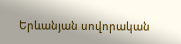Երևանյան սովորական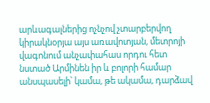արևագալներից ոչնչով չտարբերվող կիրակնօրյա այս առավոտյան, մետրոյի վագոնում անչափահաս որդու հետ նստած Արմինեն իր և բոլորի համար անսպասելի՝ կամա, թե ակամա, դարձավ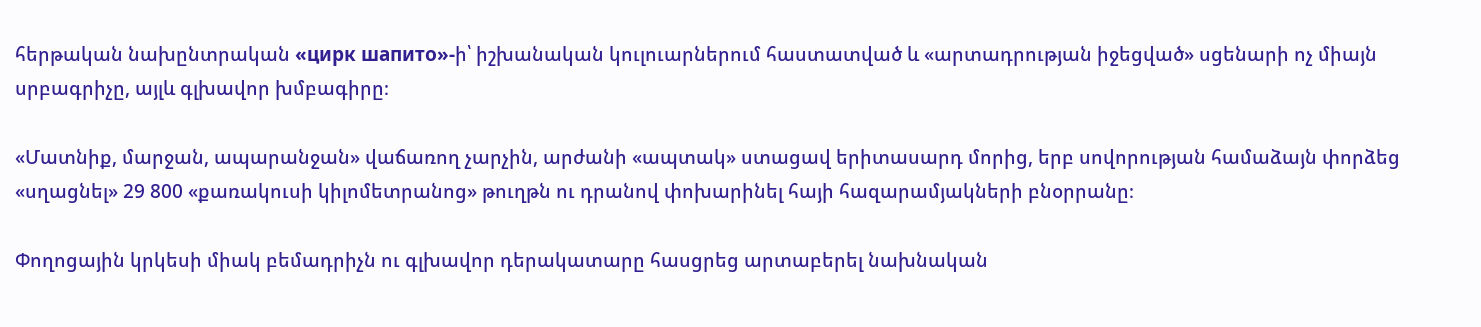հերթական նախընտրական «цирк шапито»-ի՝ իշխանական կուլուարներում հաստատված և «արտադրության իջեցված» սցենարի ոչ միայն սրբագրիչը, այլև գլխավոր խմբագիրը։

«Մատնիք, մարջան, ապարանջան» վաճառող չարչին, արժանի «ապտակ» ստացավ երիտասարդ մորից, երբ սովորության համաձայն փորձեց «սղացնել» 29 800 «քառակուսի կիլոմետրանոց» թուղթն ու դրանով փոխարինել հայի հազարամյակների բնօրրանը։

Փողոցային կրկեսի միակ բեմադրիչն ու գլխավոր դերակատարը հասցրեց արտաբերել նախնական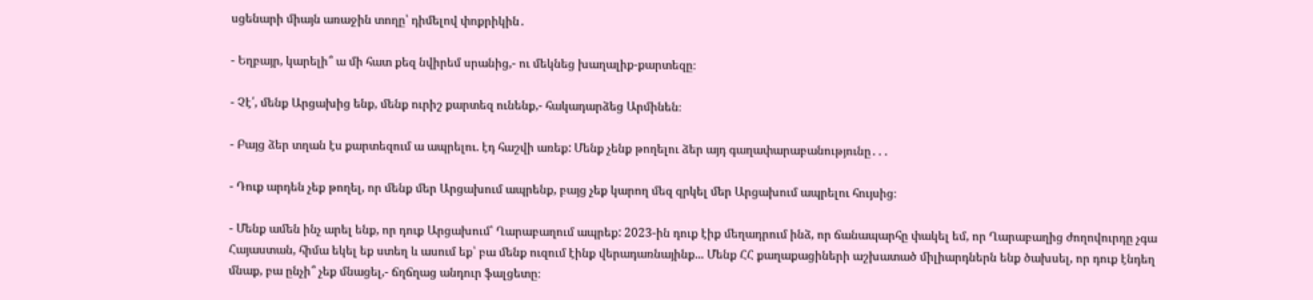սցենարի միայն առաջին տողը՝ դիմելով փոքրիկին․

- Եղբայր, կարելի՞ ա մի հատ քեզ նվիրեմ սրանից,- ու մեկնեց խաղալիք-քարտեզը։

- Չէ՛, մենք Արցախից ենք, մենք ուրիշ քարտեզ ունենք,- հակադարձեց Արմինեն։

- Բայց ձեր տղան էս քարտեզում ա ապրելու. էդ հաշվի առեք: Մենք չենք թողելու ձեր այդ գաղափարաբանությունը․․․

- Դուք արդեն չեք թողել, որ մենք մեր Արցախում ապրենք, բայց չեք կարող մեզ զրկել մեր Արցախում ապրելու հույսից։

- Մենք ամեն ինչ արել ենք, որ դուք Արցախում՝ Ղարաբաղում ապրեք: 2023-ին դուք էիք մեղադրում ինձ, որ ճանապարհը փակել եմ, որ Ղարաբաղից ժողովուրդը չգա Հայաստան, հիմա եկել եք ստեղ և ասում եք՝ բա մենք ուզում էինք վերադառնայինք... Մենք ՀՀ քաղաքացիների աշխատած միլիարդներն ենք ծախսել, որ դուք էնդեղ մնաք, բա ընչի՞ չեք մնացել,- ճղճղաց անդուր ֆալցետը։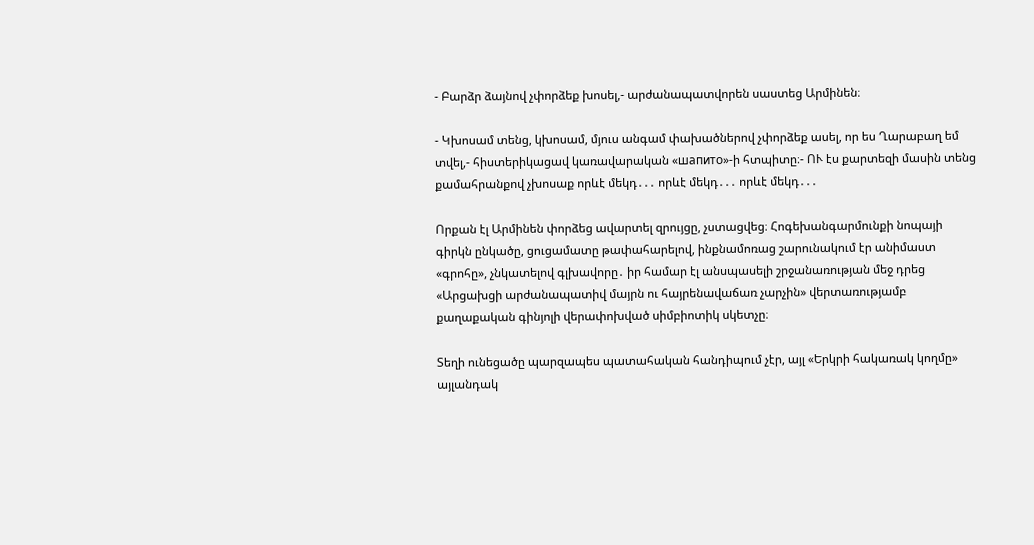- Բարձր ձայնով չփորձեք խոսել,- արժանապատվորեն սաստեց Արմինեն։

- Կխոսամ տենց, կխոսամ, մյուս անգամ փախածներով չփորձեք ասել, որ ես Ղարաբաղ եմ տվել,- հիստերիկացավ կառավարական «шапито»-ի հտպիտը։- ՈՒ էս քարտեզի մասին տենց քամահրանքով չխոսաք որևէ մեկդ․․․ որևէ մեկդ․․․ որևէ մեկդ․․․

Որքան էլ Արմինեն փորձեց ավարտել զրույցը, չստացվեց։ Հոգեխանգարմունքի նոպայի գիրկն ընկածը, ցուցամատը թափահարելով, ինքնամոռաց շարունակում էր անիմաստ «գրոհը», չնկատելով գլխավորը․ իր համար էլ անսպասելի շրջանառության մեջ դրեց «Արցախցի արժանապատիվ մայրն ու հայրենավաճառ չարչին» վերտառությամբ քաղաքական գինյոլի վերափոխված սիմբիոտիկ սկետչը։

Տեղի ունեցածը պարզապես պատահական հանդիպում չէր, այլ «Երկրի հակառակ կողմը» այլանդակ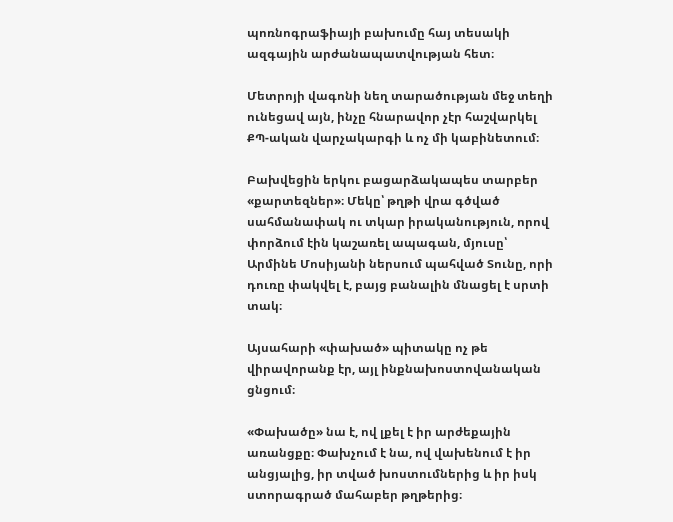պոռնոգրաֆիայի բախումը հայ տեսակի ազգային արժանապատվության հետ։

Մետրոյի վագոնի նեղ տարածության մեջ տեղի ունեցավ այն, ինչը հնարավոր չէր հաշվարկել ՔՊ-ական վարչակարգի և ոչ մի կաբինետում։

Բախվեցին երկու բացարձակապես տարբեր «քարտեզներ»։ Մեկը՝ թղթի վրա գծված սահմանափակ ու տկար իրականություն, որով փորձում էին կաշառել ապագան, մյուսը՝ Արմինե Մոսիյանի ներսում պահված Տունը, որի դուռը փակվել է, բայց բանալին մնացել է սրտի տակ։

Այսահարի «փախած» պիտակը ոչ թե վիրավորանք էր, այլ ինքնախոստովանական ցնցում։

«Փախածը» նա է, ով լքել է իր արժեքային առանցքը։ Փախչում է նա, ով վախենում է իր անցյալից, իր տված խոստումներից և իր իսկ ստորագրած մահաբեր թղթերից։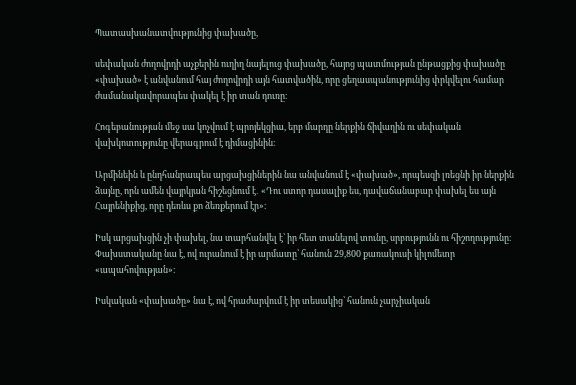Պատասխանատվությունից փախածը,

սեփական ժողովրդի աչքերին ուղիղ նայելուց փախածը, հայոց պատմության ընթացքից փախածը «փախած» է անվանում հայ ժողովրդի այն հատվածին, որը ցեղասպանությունից փրկվելու համար ժամանակավորապես փակել է իր տան դուռը։

Հոգեբանության մեջ սա կոչվում է պրոյեկցիա, երբ մարդը ներքին ճիվաղին ու սեփական վախկոտությունը վերագրում է դիմացինին։

Արմինեին և ընդհանրապես արցախցիներին նա անվանում է «փախած», որպեսզի լռեցնի իր ներքին ձայնը, որն ամեն վայրկյան հիշեցնում է․ «Դու ստոր դասալիք ես, դավաճանաբար փախել ես այն Հայրենիքից, որը դեռևս քո ձեռքերում էր»։

Իսկ արցախցին չի փախել, նա տարհանվել է՝ իր հետ տանելով տունը, սրբությունն ու հիշողությունը։ Փախստականը նա է, ով ուրանում է իր արմատը՝ հանուն 29,800 քառակուսի կիլոմետր «ապահովության»։

Իսկական «փախածը» նա է, ով հրաժարվում է իր տեսակից՝ հանուն չարչիական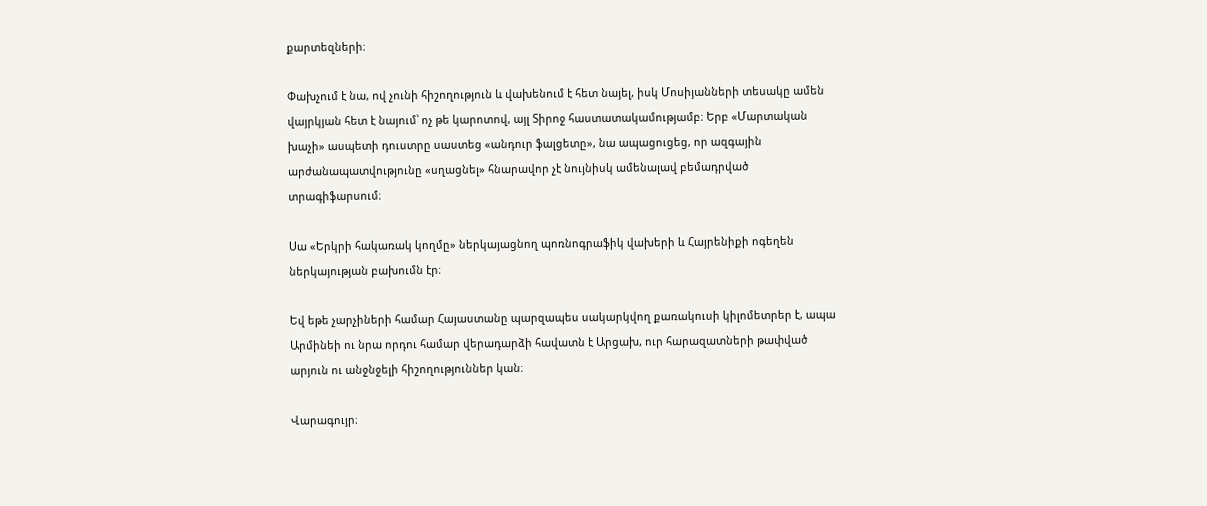քարտեզների։

Փախչում է նա, ով չունի հիշողություն և վախենում է հետ նայել, իսկ Մոսիյանների տեսակը ամեն վայրկյան հետ է նայում՝ ոչ թե կարոտով, այլ Տիրոջ հաստատակամությամբ։ Երբ «Մարտական խաչի» ասպետի դուստրը սաստեց «անդուր ֆալցետը», նա ապացուցեց, որ ազգային արժանապատվությունը «սղացնել» հնարավոր չէ նույնիսկ ամենալավ բեմադրված տրագիֆարսում։

Սա «Երկրի հակառակ կողմը» ներկայացնող պոռնոգրաֆիկ վախերի և Հայրենիքի ոգեղեն ներկայության բախումն էր։

Եվ եթե չարչիների համար Հայաստանը պարզապես սակարկվող քառակուսի կիլոմետրեր է, ապա Արմինեի ու նրա որդու համար վերադարձի հավատն է Արցախ, ուր հարազատների թափված արյուն ու անջնջելի հիշողություններ կան։

Վարագույր։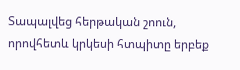Տապալվեց հերթական շոուն, որովհետև կրկեսի հտպիտը երբեք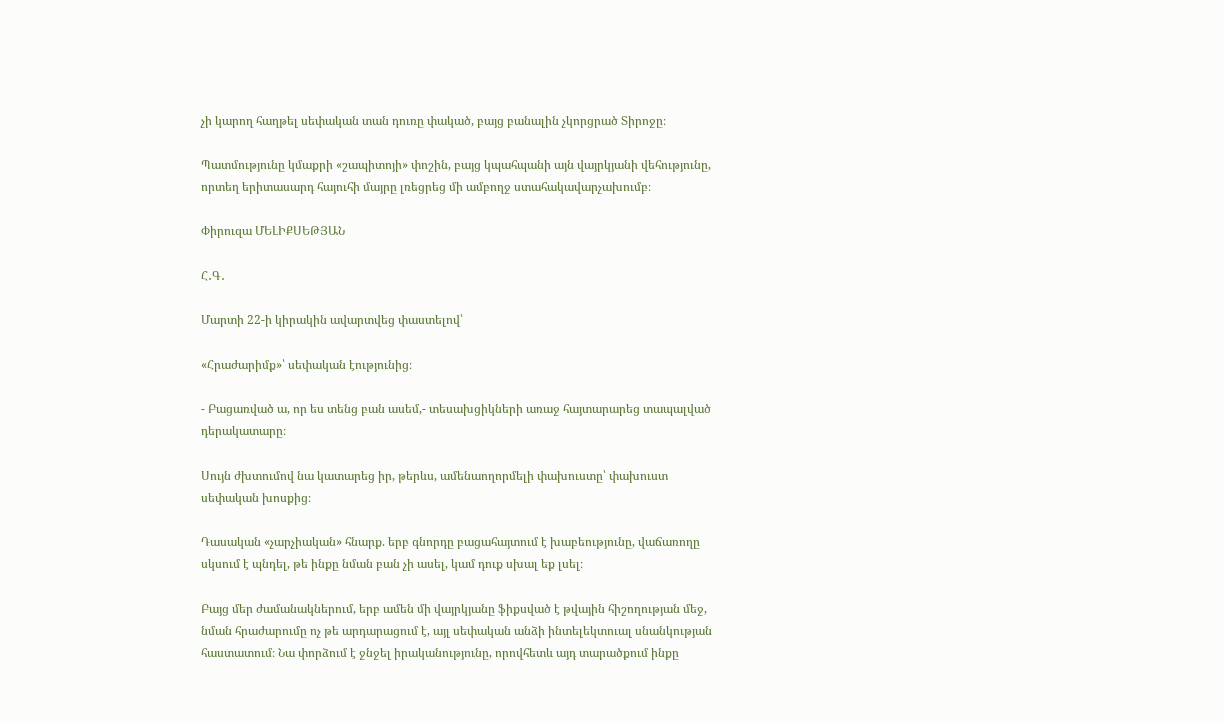չի կարող հաղթել սեփական տան դուռը փակած, բայց բանալին չկորցրած Տիրոջը։

Պատմությունը կմաքրի «շապիտոյի» փոշին, բայց կպահպանի այն վայրկյանի վեհությունը, որտեղ երիտասարդ հայուհի մայրը լռեցրեց մի ամբողջ ստահակավարչախումբ։

Փիրուզա ՄԵԼԻՔՍԵԹՅԱՆ

Հ․Գ․

Մարտի 22-ի կիրակին ավարտվեց փաստելով՝

«Հրաժարիմք»՝ սեփական էությունից։

- Բացառված ա, որ ես տենց բան ասեմ,- տեսախցիկների առաջ հայտարարեց տապալված դերակատարը։

Սույն ժխտումով նա կատարեց իր, թերևս, ամենաողորմելի փախուստը՝ փախուստ սեփական խոսքից։

Դասական «չարչիական» հնարք. երբ գնորդը բացահայտում է խաբեությունը, վաճառողը սկսում է պնդել, թե ինքը նման բան չի ասել, կամ դուք սխալ եք լսել։

Բայց մեր ժամանակներում, երբ ամեն մի վայրկյանը ֆիքսված է թվային հիշողության մեջ, նման հրաժարումը ոչ թե արդարացում է, այլ սեփական անձի ինտելեկտուալ սնանկության հաստատում։ Նա փորձում է ջնջել իրականությունը, որովհետև այդ տարածքում ինքը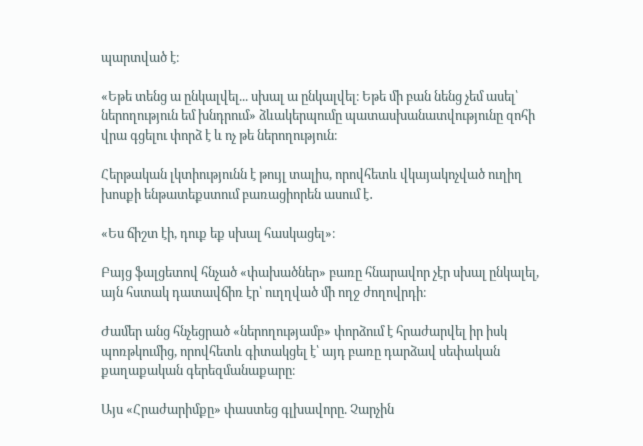պարտված է։

«Եթե տենց ա ընկալվել... սխալ ա ընկալվել։ Եթե մի բան նենց չեմ ասել՝ ներողություն եմ խնդրում» ձևակերպումը պատասխանատվությունը զոհի վրա գցելու փորձ է և ոչ թե ներողություն։

Հերթական լկտիությունն է թույլ տալիս, որովհետև վկայակոչված ուղիղ խոսքի ենթատեքստում բառացիորեն ասում է․

«Ես ճիշտ էի, դուք եք սխալ հասկացել»։

Բայց ֆալցետով հնչած «փախածներ» բառը հնարավոր չէր սխալ ընկալել, այն հստակ դատավճիռ էր՝ ուղղված մի ողջ ժողովրդի։

Ժամեր անց հնչեցրած «ներողությամբ» փորձում է հրաժարվել իր իսկ պոռթկումից, որովհետև գիտակցել է՝ այդ բառը դարձավ սեփական քաղաքական գերեզմանաքարը։

Այս «Հրաժարիմքը» փաստեց գլխավորը. Չարչին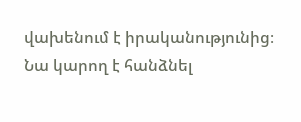վախենում է իրականությունից։ Նա կարող է հանձնել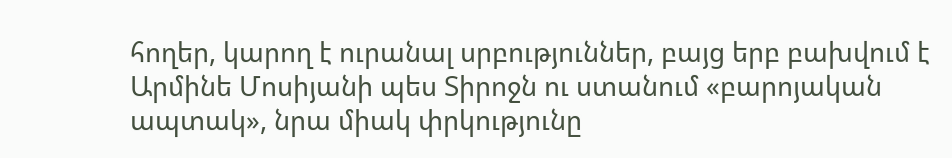հողեր, կարող է ուրանալ սրբություններ, բայց երբ բախվում է Արմինե Մոսիյանի պես Տիրոջն ու ստանում «բարոյական ապտակ», նրա միակ փրկությունը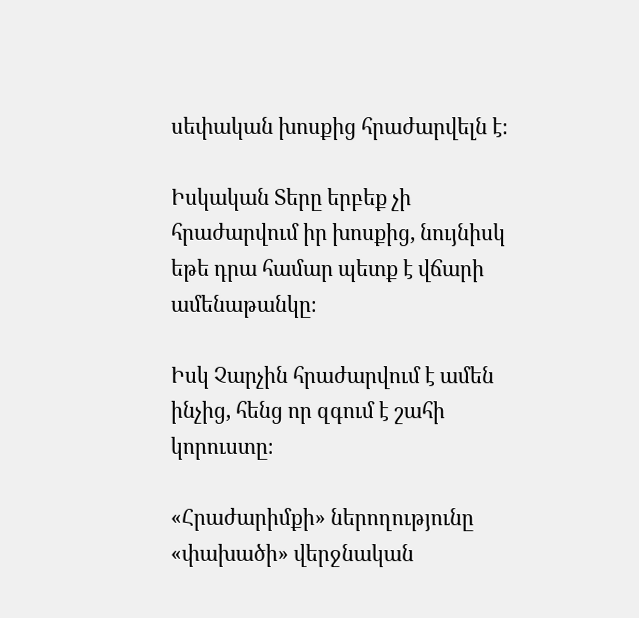սեփական խոսքից հրաժարվելն է։

Իսկական Տերը երբեք չի հրաժարվում իր խոսքից, նույնիսկ եթե դրա համար պետք է վճարի ամենաթանկը։

Իսկ Չարչին հրաժարվում է ամեն ինչից, հենց որ զգում է շահի կորուստը։

«Հրաժարիմքի» ներողությունը «փախածի» վերջնական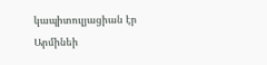կապիտուլյացիան էր Արմինեի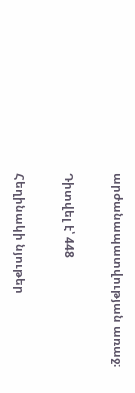արժանապատվության առաջ։

Դիտվել է՝ 448

Հեղինակի նյութեր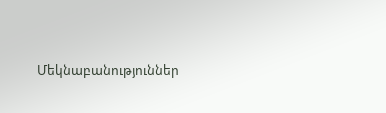Մեկնաբանություններ